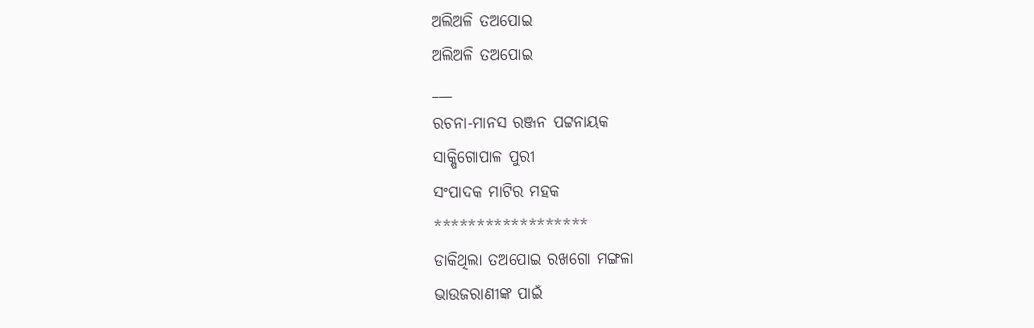ଅଲିଅଳି ତଅପୋଇ
ଅଲିଅଳି ତଅପୋଇ
___
ରଚନା-ମାନସ ରଞ୍ଜନ ପଟ୍ଟନାୟକ
ସାକ୍ଷିଗୋପାଳ ପୁରୀ
ସଂପାଦକ ମାଟିର ମହକ
******************
ଡାକିଥିଲା ତଅପୋଇ ରଖଗୋ ମଙ୍ଗଳା
ଭାଉଜରାଣୀଙ୍କ ପାଇଁ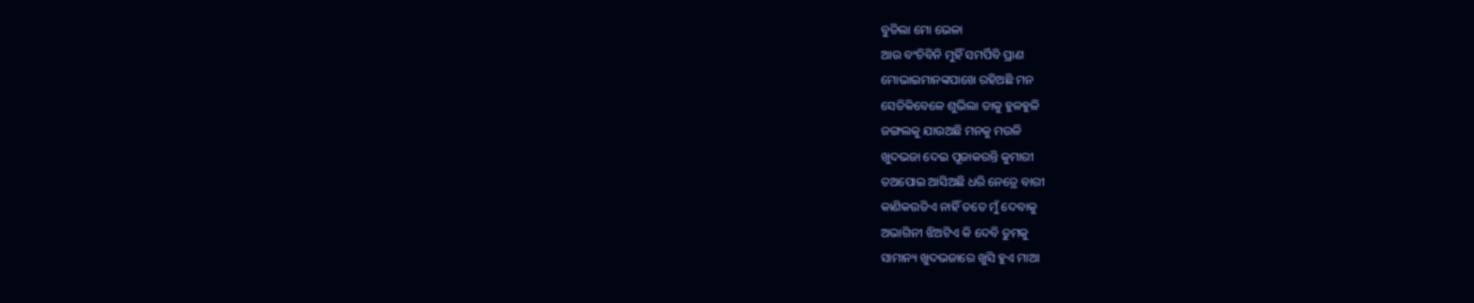ବୁଡିଲା ମୋ ଭେଳା
ଆଉ ବଂଚିବିନି ମୁହିଁ ସମର୍ପିବି ପ୍ରାଣ
ମୋଭାଇମାନଙ୍କପାଖେ ରହିଅଛି ମନ
ସେତିକିବେଳେ ଶୁଭିଲା ତାକୁ ହୁଳହୁଳି
ଜଙ୍ଗଲକୁ ଯାଉଅଛି ମନକୁ ମଉଳି
ଖୁଦଭଜା ଦେଇ ପୂଜାକରନ୍ତି କୁମାରୀ
ତଅପୋଇ ଆସିଅଛି ଧରି ନେତ୍ରେ ବାରୀ
କାଣିକଉଡିଏ ନାହିଁ ତତେ ମୁଁ ଦେବାକୁ
ଅଭାଗିନୀ ଝିଅଟିଏ କି ଦେବି ତୁମକୁ
ସାମାନ୍ୟ ଖୁଦଭଜାରେ ଖୁସି ହୁଏ ମାଆ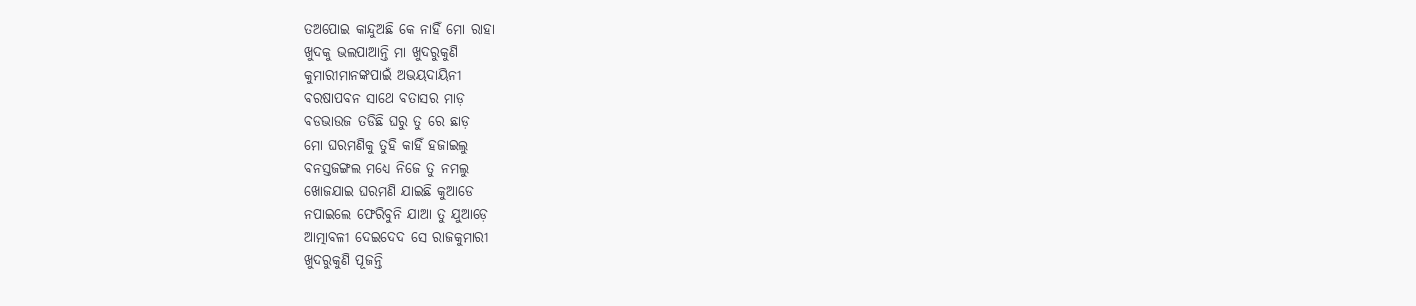ତଅପୋଇ କାନ୍ଦୁଅଛି କେ ନାହିଁ ମୋ ରାହା
ଖୁଦକୁ ଭଲପାଆନ୍ତି ମା ଖୁଦରୁକୁଣି
କୁମାରୀମାନଙ୍କପାଇଁ ଅଭୟଦାୟିନୀ
ବରଷାପବନ ସାଥେ ବତାସର ମାଡ଼
ବଡଭାଉଜ ତଡିଛି ଘରୁ ତୁ ରେ ଛାଡ଼
ମୋ ଘରମଣିକୁ ତୁହି କାହିଁ ହଜାଇଲୁ
ବନସ୍ତଜଙ୍ଗଲ ମଧ୍ୟେ ନିଜେ ତୁ ନମଲୁ
ଖୋଜଯାଇ ଘରମଣି ଯାଇଛି କୁଆଡେ
ନପାଇଲେ ଫେରିବୁନି ଯାଆ ତୁ ଯୁଆଡ଼େ
ଆତ୍ମାବଳୀ ଦେଇଦେଦ ସେ ରାଜକୁମାରୀ
ଖୁଦରୁକୁଣି ପୂଜନ୍ତି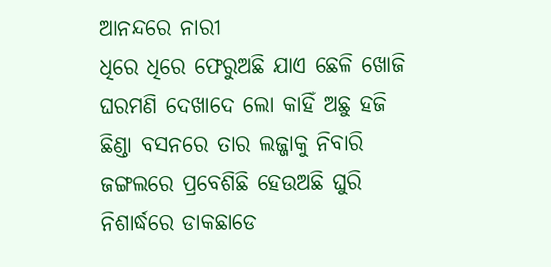ଆନନ୍ଦରେ ନାରୀ
ଧିରେ ଧିରେ ଫେରୁଅଛି ଯାଏ ଛେଳି ଖୋଜି
ଘରମଣି ଦେଖାଦେ ଲୋ କାହିଁ ଅଛୁ ହଜି
ଛିଣ୍ଡା ବସନରେ ତାର ଲଜ୍ଜାକୁ ନିବାରି
ଜଙ୍ଗଲରେ ପ୍ରବେଶିଛି ହେଉଅଛି ଘୁରି
ନିଶାର୍ଦ୍ଧରେ ଡାକଛାଡେ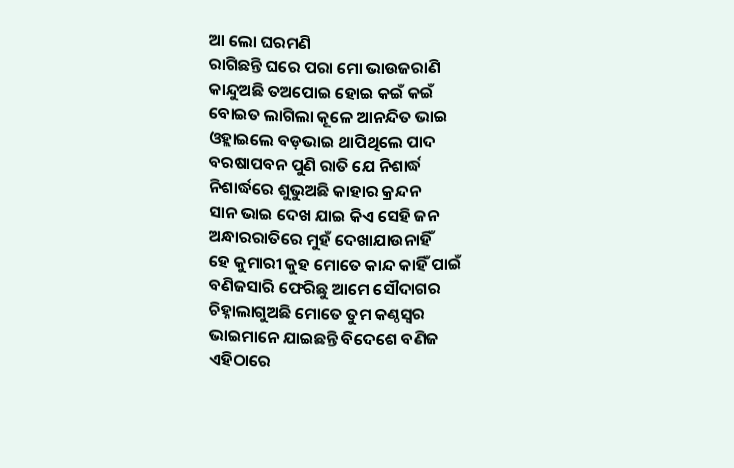ଆ ଲୋ ଘରମଣି
ରାଗିଛନ୍ତି ଘରେ ପରା ମୋ ଭାଉଜରାଣି
କାନ୍ଦୁଅଛି ତଅପୋଇ ହୋଇ କଇଁ କଇଁ
ବୋଇତ ଲାଗିଲା କୂଳେ ଆନନ୍ଦିତ ଭାଇ
ଓହ୍ଲାଇଲେ ବଡ଼ଭାଇ ଥାପିଥିଲେ ପାଦ
ବରଷାପବନ ପୁଣି ରାତି ଯେ ନିଶାର୍ଦ୍ଧ
ନିଶାର୍ଦ୍ଧରେ ଶୁଭୁଅଛି କାହାର କ୍ରନ୍ଦନ
ସାନ ଭାଇ ଦେଖ ଯାଇ କିଏ ସେହି ଜନ
ଅନ୍ଧାରରାତିରେ ମୁହଁ ଦେଖାଯାଉନାହିଁ
ହେ କୁମାରୀ କୁହ ମୋତେ କାନ୍ଦ କାହିଁ ପାଇଁ
ବଣିଜସାରି ଫେରିଛୁ ଆମେ ସୌଦାଗର
ଚିହ୍ନାଲାଗୁଅଛି ମୋତେ ତୁମ କଣ୍ଠସ୍ବର
ଭାଇମାନେ ଯାଇଛନ୍ତି ବିଦେଶେ ବଣିଜ
ଏହିଠାରେ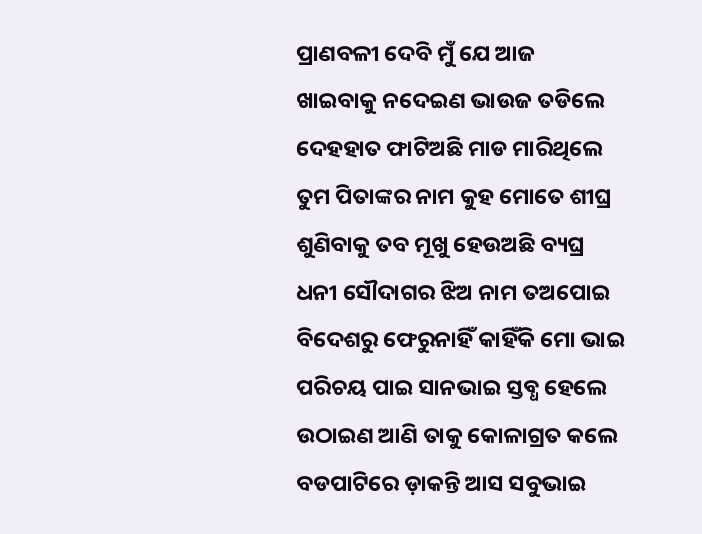ପ୍ରାଣବଳୀ ଦେବି ମୁଁ ଯେ ଆଜ
ଖାଇବାକୁ ନଦେଇଣ ଭାଉଜ ତଡିଲେ
ଦେହହାତ ଫାଟିଅଛି ମାଡ ମାରିଥିଲେ
ତୁମ ପିତାଙ୍କର ନାମ କୁହ ମୋତେ ଶୀଘ୍ର
ଶୁଣିବାକୁ ତବ ମୂଖୁ ହେଉଅଛି ବ୍ୟଘ୍ର
ଧନୀ ସୌଦାଗର ଝିଅ ନାମ ତଅପୋଇ
ବିଦେଶରୁ ଫେରୁନାହିଁ କାହିଁକି ମୋ ଭାଇ
ପରିଚୟ ପାଇ ସାନଭାଇ ସ୍ତବ୍ଧ ହେଲେ
ଉଠାଇଣ ଆଣି ତାକୁ କୋଳାଗ୍ରତ କଲେ
ବଡପାଟିରେ ଡ଼ାକନ୍ତି ଆସ ସବୁଭାଇ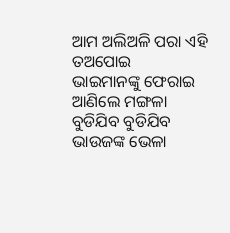ଆମ ଅଲିଅଳି ପରା ଏହି ତଅପୋଇ
ଭାଇମାନଙ୍କୁ ଫେରାଇ ଆଣିଲେ ମଙ୍ଗଳା
ବୁଡିଯିବ ବୁଡିଯିବ ଭାଉଜଙ୍କ ଭେଳା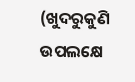(ଖୁଦରୁକୁଣି ଉପଲକ୍ଷେ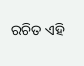ରଚିତ ଏହି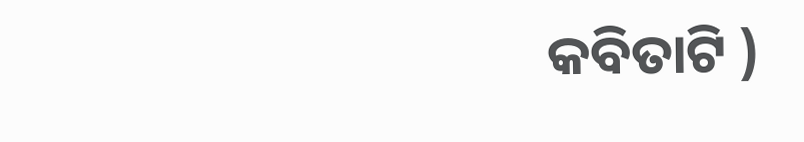କବିତାଟି )